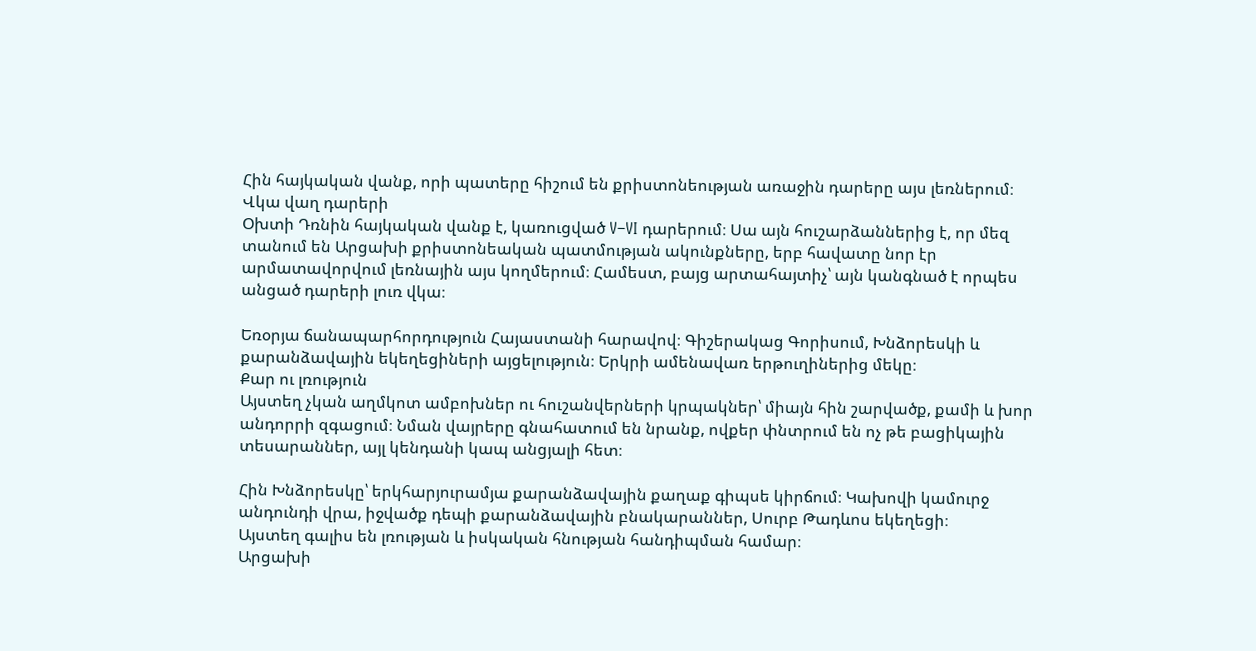Հին հայկական վանք, որի պատերը հիշում են քրիստոնեության առաջին դարերը այս լեռներում։
Վկա վաղ դարերի
Օխտի Դռնին հայկական վանք է, կառուցված V–VI դարերում։ Սա այն հուշարձաններից է, որ մեզ տանում են Արցախի քրիստոնեական պատմության ակունքները, երբ հավատը նոր էր արմատավորվում լեռնային այս կողմերում։ Համեստ, բայց արտահայտիչ՝ այն կանգնած է որպես անցած դարերի լուռ վկա։

Եռօրյա ճանապարհորդություն Հայաստանի հարավով։ Գիշերակաց Գորիսում, Խնձորեսկի և քարանձավային եկեղեցիների այցելություն։ Երկրի ամենավառ երթուղիներից մեկը։
Քար ու լռություն
Այստեղ չկան աղմկոտ ամբոխներ ու հուշանվերների կրպակներ՝ միայն հին շարվածք, քամի և խոր անդորրի զգացում։ Նման վայրերը գնահատում են նրանք, ովքեր փնտրում են ոչ թե բացիկային տեսարաններ, այլ կենդանի կապ անցյալի հետ։

Հին Խնձորեսկը՝ երկհարյուրամյա քարանձավային քաղաք գիպսե կիրճում։ Կախովի կամուրջ անդունդի վրա, իջվածք դեպի քարանձավային բնակարաններ, Սուրբ Թադևոս եկեղեցի։
Այստեղ գալիս են լռության և իսկական հնության հանդիպման համար։
Արցախի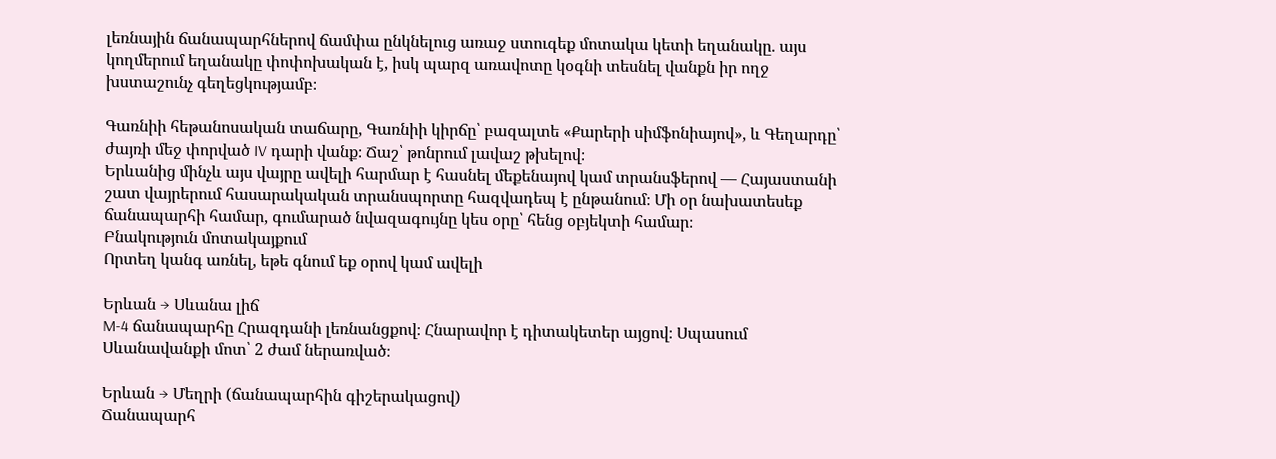լեռնային ճանապարհներով ճամփա ընկնելուց առաջ ստուգեք մոտակա կետի եղանակը. այս կողմերում եղանակը փոփոխական է, իսկ պարզ առավոտը կօգնի տեսնել վանքն իր ողջ խստաշունչ գեղեցկությամբ։

Գառնիի հեթանոսական տաճարը, Գառնիի կիրճը՝ բազալտե «Քարերի սիմֆոնիայով», և Գեղարդը՝ ժայռի մեջ փորված IV դարի վանք։ Ճաշ՝ թոնրում լավաշ թխելով։
Երևանից մինչև այս վայրը ավելի հարմար է հասնել մեքենայով կամ տրանսֆերով — Հայաստանի շատ վայրերում հասարակական տրանսպորտը հազվադեպ է ընթանում։ Մի օր նախատեսեք ճանապարհի համար, գումարած նվազագույնը կես օրը՝ հենց օբյեկտի համար։
Բնակություն մոտակայքում
Որտեղ կանգ առնել, եթե գնում եք օրով կամ ավելի

Երևան → Սևանա լիճ
M-4 ճանապարհը Հրազդանի լեռնանցքով։ Հնարավոր է դիտակետեր այցով։ Սպասում Սևանավանքի մոտ՝ 2 ժամ ներառված։

Երևան → Մեղրի (ճանապարհին գիշերակացով)
Ճանապարհ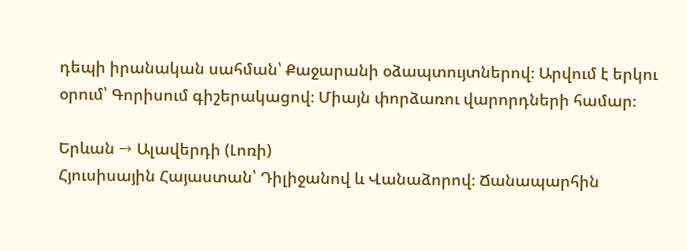դեպի իրանական սահման՝ Քաջարանի օձապտույտներով։ Արվում է երկու օրում՝ Գորիսում գիշերակացով։ Միայն փորձառու վարորդների համար։

Երևան → Ալավերդի (Լոռի)
Հյուսիսային Հայաստան՝ Դիլիջանով և Վանաձորով։ Ճանապարհին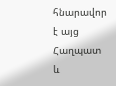հնարավոր է այց Հաղպատ և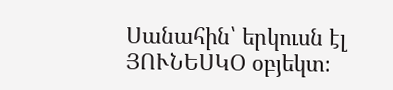Սանահին՝ երկուսն էլ ՅՈՒՆԵՍԿՕ օբյեկտ։